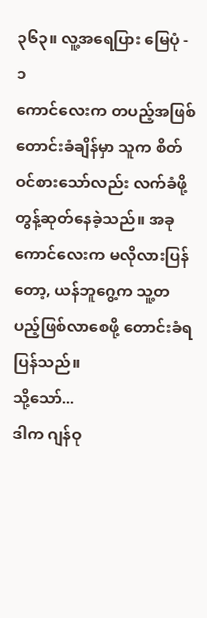၃၆၃။ လူ့အရေပြား မြေပုံ - ၁
ကောင်လေးက တပည့်အဖြစ် တောင်းခံချိန်မှာ သူက စိတ်ဝင်စားသော်လည်း လက်ခံဖို့ တွန့်ဆုတ်နေခဲ့သည်။ အခု ကောင်လေးက မလိုလားပြန်တော့, ယန်ဘူဂွေ့က သူ့တပည့်ဖြစ်လာစေဖို့ တောင်းခံရပြန်သည်။
သို့သော်...
ဒါက ဂျန်ဝု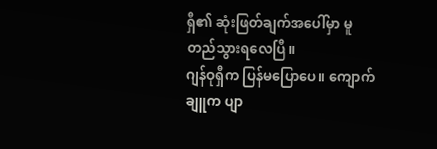ရှီ၏ ဆုံးဖြတ်ချက်အပေါ်မှာ မူတည်သွားရလေပြီ။
ဂျန်ဝုရှီက ပြန်မပြောပေ။ ကျောက်ချူက ပျာ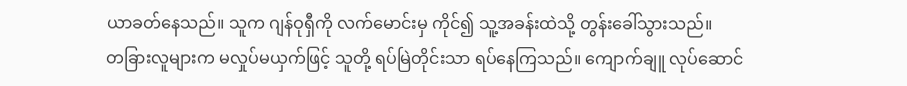ယာခတ်နေသည်။ သူက ဂျန်ဝုရှီကို လက်မောင်းမှ ကိုင်၍ သူ့အခန်းထဲသို့ တွန်းခေါ်သွားသည်။
တခြားလူများက မလှုပ်မယှက်ဖြင့် သူတို့ ရပ်မြဲတိုင်းသာ ရပ်နေကြသည်။ ကျောက်ချူ လုပ်ဆောင်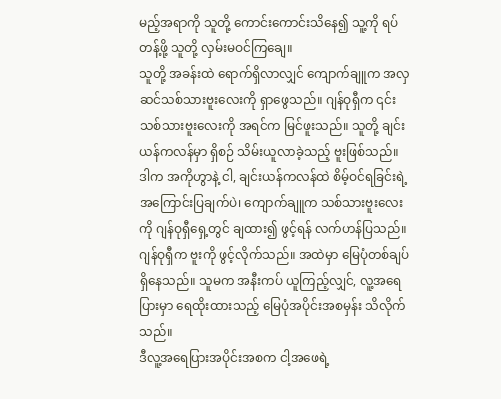မည့်အရာကို သူတို့ ကောင်းကောင်းသိနေ၍ သူ့ကို ရပ်တန့်ဖို့ သူတို့ လှမ်းမဝင်ကြချေ။
သူတို့ အခန်းထဲ ရောက်ရှိလာလျှင် ကျောက်ချူက အလှဆင်သစ်သားဗူးလေးကို ရှာဖွေသည်။ ဂျန်ဝုရှီက ၎င်းသစ်သားဗူးလေးကို အရင်က မြင်ဖူးသည်။ သူတို့ ချင်းယန်ကလန်မှာ ရှိစဉ် သိမ်းယူလာခဲ့သည့် ဗူးဖြစ်သည်။
ဒါက အကိုဟွာနဲ့ ငါ, ချင်းယန်ကလန်ထဲ စိမ့်ဝင်ရခြင်းရဲ့ အကြောင်းပြချက်ပဲ၊ ကျောက်ချူက သစ်သားဗူးလေးကို ဂျန်ဝုရှီရှေ့တွင် ချထား၍ ဖွင့်ရန် လက်ဟန်ပြသည်။
ဂျန်ဝုရှီက ဗူးကို ဖွင့်လိုက်သည်။ အထဲမှာ မြေပုံတစ်ချပ် ရှိနေသည်။ သူမက အနီးကပ် ယူကြည့်လျှင်, လူ့အရေပြားမှာ ရေထိုးထားသည့် မြေပုံအပိုင်းအစမှန်း သိလိုက်သည်။
ဒီလူ့အရေပြားအပိုင်းအစက ငါ့အဖေရဲ့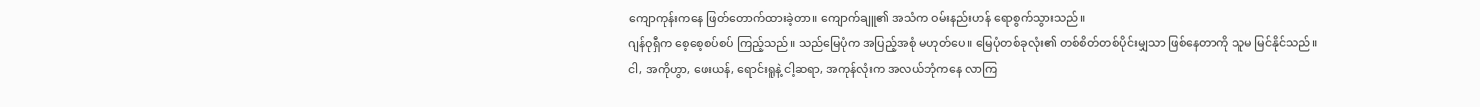ကျောကုန်းကနေ ဖြတ်တောက်ထားခဲ့တာ။ ကျောက်ချူ၏ အသံက ဝမ်းနည်းဟန် ရောစွက်သွားသည်။
ဂျန်ဝုရှီက စေ့စေ့စပ်စပ် ကြည့်သည်။ သည်မြေပုံက အပြည့်အစုံ မဟုတ်ပေ။ မြေပုံတစ်ခုလုံး၏ တစ်စိတ်တစ်ပိုင်းမျှသာ ဖြစ်နေတာကို သူမ မြင်နိုင်သည်။
ငါ, အကိုဟွာ, ဖေးယန်, ရောင်းရူနဲ့ ငါ့ဆရာ, အကုန်လုံးက အလယ်ဘုံကနေ လာကြ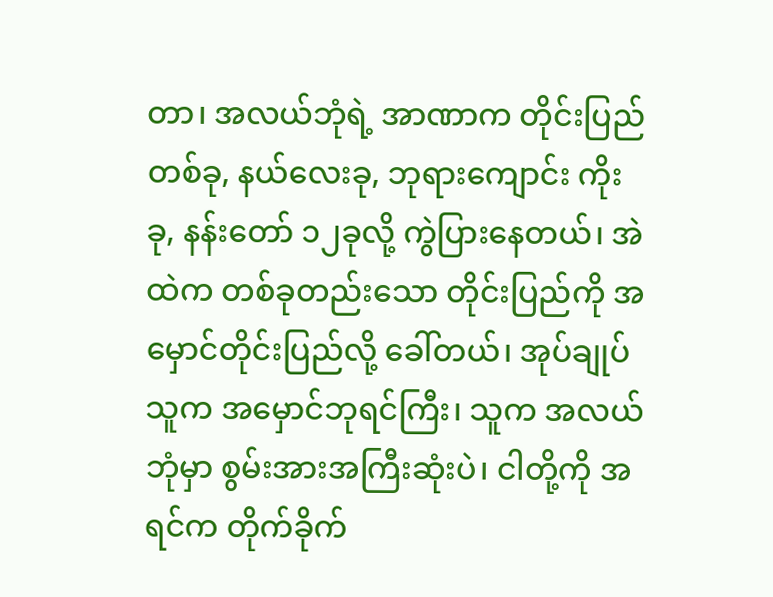တာ၊ အလယ်ဘုံရဲ့ အာဏာက တိုင်းပြည်တစ်ခု, နယ်လေးခု, ဘုရားကျောင်း ကိုးခု, နန်းတော် ၁၂ခုလို့ ကွဲပြားနေတယ်၊ အဲထဲက တစ်ခုတည်းသော တိုင်းပြည်ကို အမှောင်တိုင်းပြည်လို့ ခေါ်တယ်၊ အုပ်ချုပ်သူက အမှောင်ဘုရင်ကြီး၊ သူက အလယ်ဘုံမှာ စွမ်းအားအကြီးဆုံးပဲ၊ ငါတို့ကို အရင်က တိုက်ခိုက်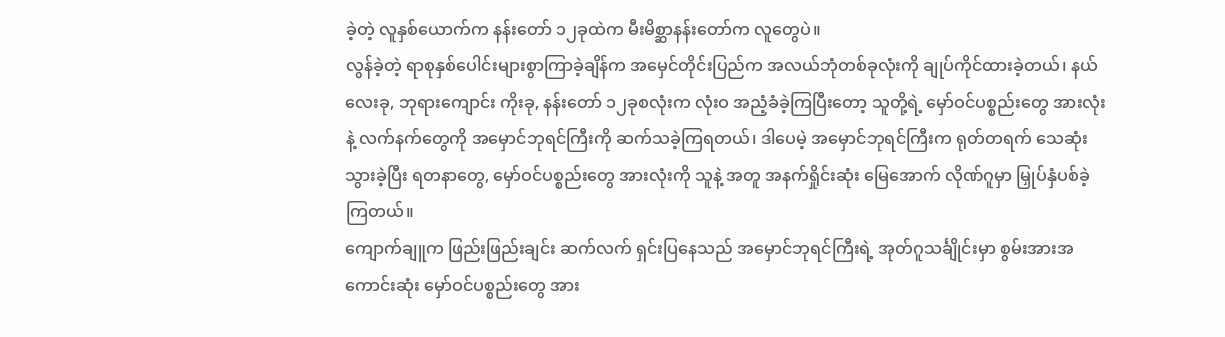ခဲ့တဲ့ လူနှစ်ယောက်က နန်းတော် ၁၂ခုထဲက မီးမိစ္ဆာနန်းတော်က လူတွေပဲ။
လွန်ခဲ့တဲ့ ရာစုနှစ်ပေါင်းများစွာကြာခဲ့ချိန်က အမှေင်တိုင်းပြည်က အလယ်ဘုံတစ်ခုလုံးကို ချုပ်ကိုင်ထားခဲ့တယ်၊ နယ်လေးခု, ဘုရားကျောင်း ကိုးခု, နန်းတော် ၁၂ခုစလုံးက လုံးဝ အညံ့ခံခဲ့ကြပြီးတော့ သူတို့ရဲ့ မှော်ဝင်ပစ္စည်းတွေ အားလုံးနဲ့ လက်နက်တွေကို အမှောင်ဘုရင်ကြီးကို ဆက်သခဲ့ကြရတယ်၊ ဒါပေမဲ့ အမှောင်ဘုရင်ကြီးက ရုတ်တရက် သေဆုံးသွားခဲ့ပြီး ရတနာတွေ, မှော်ဝင်ပစ္စည်းတွေ အားလုံးကို သူနဲ့ အတူ အနက်ရှိုင်းဆုံး မြေအောက် လိုဏ်ဂူမှာ မြှုပ်နှံပစ်ခဲ့ကြတယ်။
ကျောက်ချူက ဖြည်းဖြည်းချင်း ဆက်လက် ရှင်းပြနေသည် အမှောင်ဘုရင်ကြီးရဲ့ အုတ်ဂူသင်္ချိုင်းမှာ စွမ်းအားအကောင်းဆုံး မှော်ဝင်ပစ္စည်းတွေ အား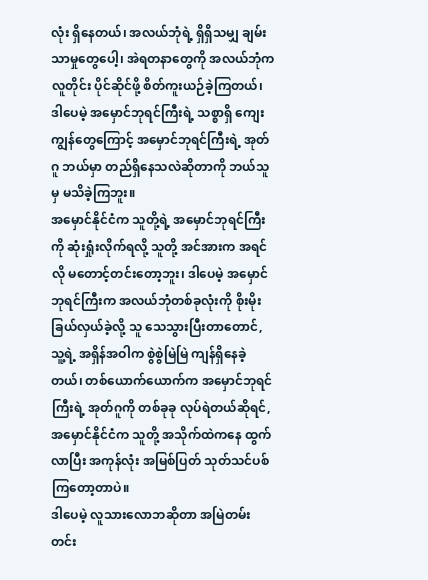လုံး ရှိနေတယ်၊ အလယ်ဘုံရဲ့ ရှိရှိသမျှ ချမ်းသာမှုတွေပေါ့၊ အဲရတနာတွေကို အလယ်ဘုံက လူတိုင်း ပိုင်ဆိုင်ဖို့ စိတ်ကူးယဉ်ခဲ့ကြတယ်၊ ဒါပေမဲ့ အမှောင်ဘုရင်ကြီးရဲ့ သစ္စာရှိ ကျေးကျွန်တွေကြောင့် အမှောင်ဘုရင်ကြီးရဲ့ အုတ်ဂူ ဘယ်မှာ တည်ရှိနေသလဲဆိုတာကို ဘယ်သူမှ မသိခဲ့ကြဘူး။
အမှောင်နိုင်ငံက သူတို့ရဲ့ အမှောင်ဘုရင်ကြီးကို ဆုံးရှုံးလိုက်ရလို့ သူတို့ အင်အားက အရင်လို မတောင့်တင်းတော့ဘူး၊ ဒါပေမဲ့ အမှောင်ဘုရင်ကြီးက အလယ်ဘုံတစ်ခုလုံးကို စိုးမိုးခြယ်လှယ်ခဲ့လို့ သူ သေသွားပြီးတာတောင်, သူ့ရဲ့ အရှိန်အဝါက စွဲစွဲမြဲမြဲ ကျန်ရှိနေခဲ့တယ်၊ တစ်ယောက်ယောက်က အမှောင်ဘုရင်ကြီးရဲ့ အုတ်ဂူကို တစ်ခုခု လုပ်ရဲတယ်ဆိုရင်, အမှောင်နိုင်ငံက သူတို့ အသိုက်ထဲကနေ ထွက်လာပြီး အကုန်လုံး အမြစ်ပြတ် သုတ်သင်ပစ်ကြတော့တာပဲ။
ဒါပေမဲ့ လူသားလောဘဆိုတာ အမြဲတမ်း တင်း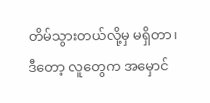တိမ်သွားတယ်လို့မှ မရှိတာ၊ ဒီတော့ လူတွေက အမှောင်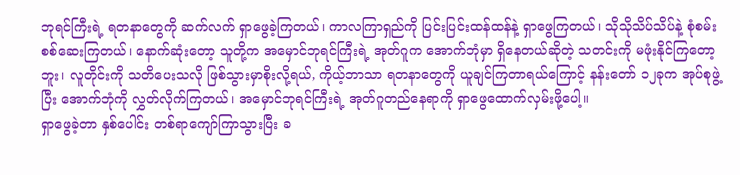ဘုရင်ကြီးရဲ့ ရတနာတွေကို ဆက်လက် ရှာဖွေခဲ့ကြတယ်၊ ကာလကြာရှည်ကို ပြင်းပြင်းထန်ထန်နဲ့ ရှာဖွေကြတယ်၊ သိုသိုသိပ်သိပ်နဲ့ စုံစမ်းစစ်ဆေးကြတယ်၊ နောက်ဆုံးတော့ သူတို့က အမှောင်ဘုရင်ကြီးရဲ့ အုတ်ဂူက အောက်ဘုံမှာ ရှိနေတယ်ဆိုတဲ့ သတင်းကို မဖုံးနိုင်ကြတော့ဘူး၊ လူတိုင်းကို သတိပေးသလို ဖြစ်သွားမှာစိုးလို့ရယ်, ကိုယ့်ဘာသာ ရတနာတွေကို ယူချင်ကြတာရယ်ကြောင့် နန်းတော် ၁၂ခုက အုပ်စုဖွဲ့ပြီး အောက်ဘုံကို လွှတ်လိုက်ကြတယ်၊ အမှောင်ဘုရင်ကြီးရဲ့ အုတ်ဂူတည်နေရာကို ရှာဖွေထောက်လှမ်းဖို့ပေါ့။
ရှာဖွေခဲ့တာ နှစ်ပေါင်း တစ်ရာကျော်ကြာသွားပြီး ခ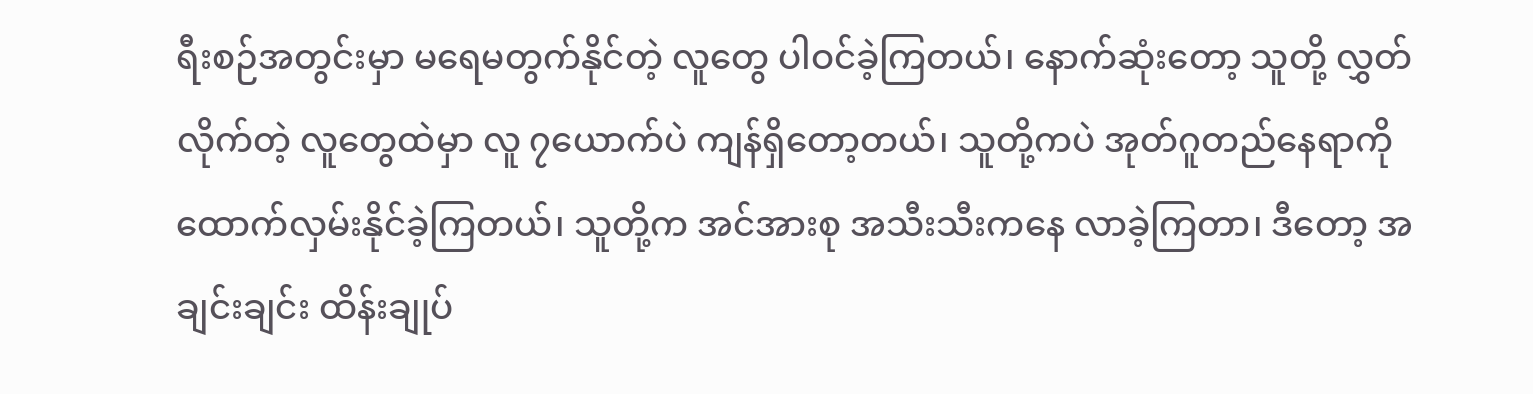ရီးစဉ်အတွင်းမှာ မရေမတွက်နိုင်တဲ့ လူတွေ ပါဝင်ခဲ့ကြတယ်၊ နောက်ဆုံးတော့ သူတို့ လွှတ်လိုက်တဲ့ လူတွေထဲမှာ လူ ၇ယောက်ပဲ ကျန်ရှိတော့တယ်၊ သူတို့ကပဲ အုတ်ဂူတည်နေရာကို ထောက်လှမ်းနိုင်ခဲ့ကြတယ်၊ သူတို့က အင်အားစု အသီးသီးကနေ လာခဲ့ကြတာ၊ ဒီတော့ အချင်းချင်း ထိန်းချုပ်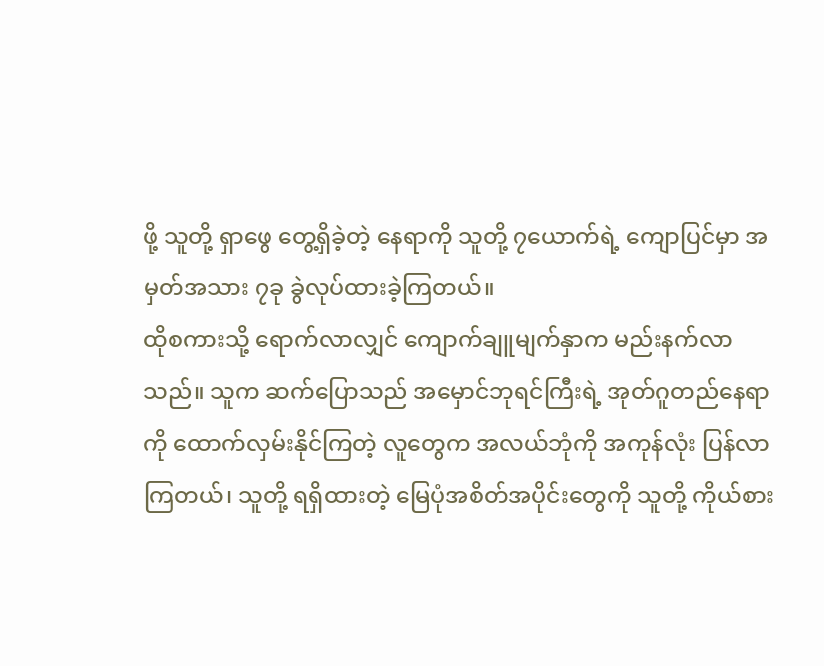ဖို့ သူတို့ ရှာဖွေ တွေ့ရှိခဲ့တဲ့ နေရာကို သူတို့ ၇ယောက်ရဲ့ ကျောပြင်မှာ အမှတ်အသား ၇ခု ခွဲလုပ်ထားခဲ့ကြတယ်။
ထိုစကားသို့ ရောက်လာလျှင် ကျောက်ချူမျက်နှာက မည်းနက်လာသည်။ သူက ဆက်ပြောသည် အမှောင်ဘုရင်ကြီးရဲ့ အုတ်ဂူတည်နေရာကို ထောက်လှမ်းနိုင်ကြတဲ့ လူတွေက အလယ်ဘုံကို အကုန်လုံး ပြန်လာကြတယ်၊ သူတို့ ရရှိထားတဲ့ မြေပုံအစိတ်အပိုင်းတွေကို သူတို့ ကိုယ်စား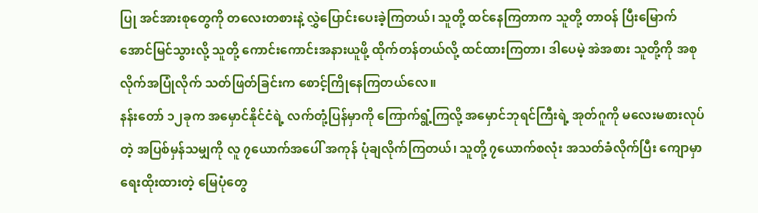ပြု အင်အားစုတွေကို တလေးတစားနဲ့ လွှဲပြောင်းပေးခဲ့ကြတယ်၊ သူတို့ ထင်နေကြတာက သူတို့ တာဝန် ပြီးမြောက်အောင်မြင်သွားလို့ သူတို့ ကောင်းကောင်းအနားယူဖို့ ထိုက်တန်တယ်လို့ ထင်ထားကြတာ၊ ဒါပေမဲ့ အဲအစား သူတို့ကို အစုလိုက်အပြုံလိုက် သတ်ဖြတ်ခြင်းက စောင့်ကြိုနေကြတယ်လေ။
နန်းတော် ၁၂ခုက အမှောင်နိုင်ငံရဲ့ လက်တုံ့ပြန်မှာကို ကြောက်ရွံ့ကြလို့ အမှောင်ဘုရင်ကြီးရဲ့ အုတ်ဂူကို မလေးမစားလုပ်တဲ့ အပြစ်မှန်သမျှကို လူ ၇ယောက်အပေါ် အကုန် ပုံချလိုက်ကြတယ်၊ သူတို့ ၇ယောက်စလုံး အသတ်ခံလိုက်ပြီး ကျောမှာ ရေးထိုးထားတဲ့ မြေပုံတွေ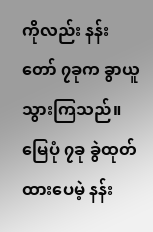ကိုလည်း နန်းတော် ၇ခုက ခွာယူသွားကြသည်။ မြေပုံ ၇ခု ခွဲထုတ်ထားပေမဲ့ နန်း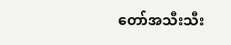တော်အသီးသီး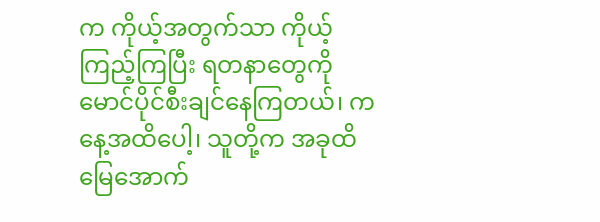က ကိုယ့်အတွက်သာ ကိုယ့်ကြည့်ကြပြီး ရတနာတွေကို မောင်ပိုင်စီးချင်နေကြတယ်၊ ကနေ့အထိပေါ့၊ သူတို့က အခုထိ မြေအောက်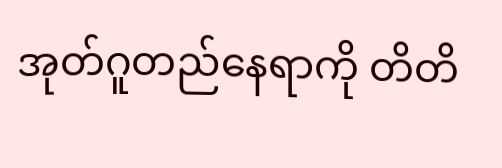အုတ်ဂူတည်နေရာကို တိတိ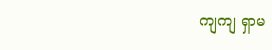ကျကျ ရှာမ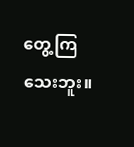တွေ့ကြသေးဘူး။